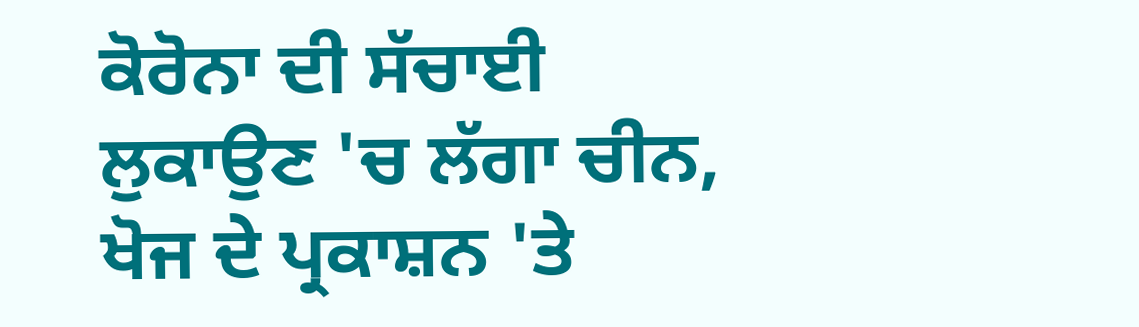ਕੋਰੋਨਾ ਦੀ ਸੱਚਾਈ ਲੁਕਾਉਣ 'ਚ ਲੱਗਾ ਚੀਨ, ਖੋਜ ਦੇ ਪ੍ਰਕਾਸ਼ਨ 'ਤੇ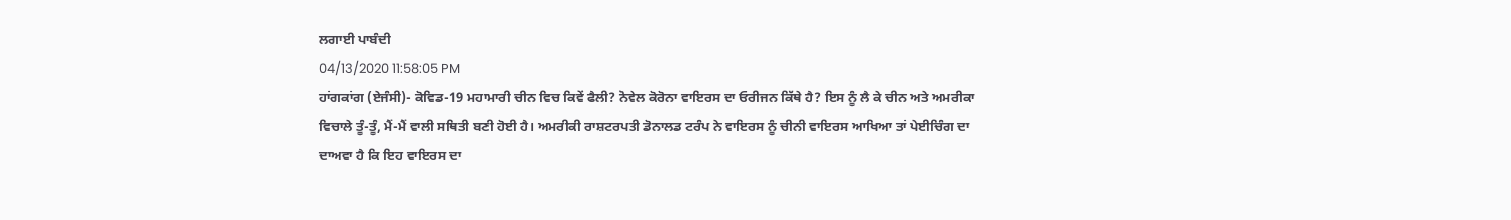ਲਗਾਈ ਪਾਬੰਦੀ
04/13/2020 11:58:05 PM
ਹਾਂਗਕਾਂਗ (ਏਜੰਸੀ)- ਕੋਵਿਡ-19 ਮਹਾਮਾਰੀ ਚੀਨ ਵਿਚ ਕਿਵੇਂ ਫੈਲੀ? ਨੋਵੇਲ ਕੋਰੋਨਾ ਵਾਇਰਸ ਦਾ ਓਰੀਜਨ ਕਿੱਥੇ ਹੈ? ਇਸ ਨੂੰ ਲੈ ਕੇ ਚੀਨ ਅਤੇ ਅਮਰੀਕਾ ਵਿਚਾਲੇ ਤੂੰ-ਤੂੰ, ਮੈਂ-ਮੈਂ ਵਾਲੀ ਸਥਿਤੀ ਬਣੀ ਹੋਈ ਹੈ। ਅਮਰੀਕੀ ਰਾਸ਼ਟਰਪਤੀ ਡੋਨਾਲਡ ਟਰੰਪ ਨੇ ਵਾਇਰਸ ਨੂੰ ਚੀਨੀ ਵਾਇਰਸ ਆਖਿਆ ਤਾਂ ਪੇਈਚਿੰਗ ਦਾ ਦਾਅਵਾ ਹੈ ਕਿ ਇਹ ਵਾਇਰਸ ਦਾ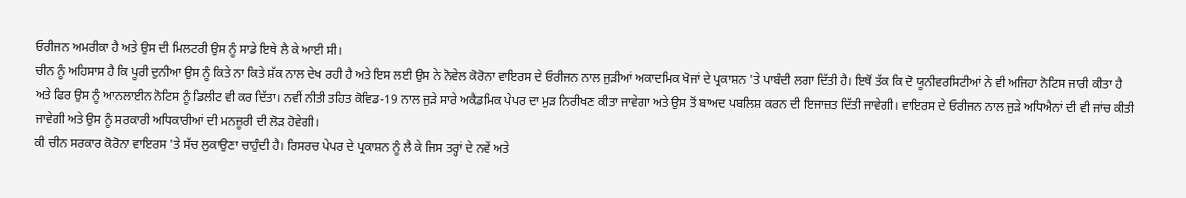ਓਰੀਜਨ ਅਮਰੀਕਾ ਹੈ ਅਤੇ ਉਸ ਦੀ ਮਿਲਟਰੀ ਉਸ ਨੂੰ ਸਾਡੇ ਇਥੇ ਲੈ ਕੇ ਆਈ ਸੀ।
ਚੀਨ ਨੂੰ ਅਹਿਸਾਸ ਹੈ ਕਿ ਪੂਰੀ ਦੁਨੀਆ ਉਸ ਨੂੰ ਕਿਤੇ ਨਾ ਕਿਤੇ ਸ਼ੱਕ ਨਾਲ ਦੇਖ ਰਹੀ ਹੈ ਅਤੇ ਇਸ ਲਈ ਉਸ ਨੇ ਨੋਵੇਲ ਕੋਰੋਨਾ ਵਾਇਰਸ ਦੇ ਓਰੀਜਨ ਨਾਲ ਜੁੜੀਆਂ ਅਕਾਦਮਿਕ ਖੋਜਾਂ ਦੇ ਪ੍ਰਕਾਸ਼ਨ 'ਤੇ ਪਾਬੰਦੀ ਲਗਾ ਦਿੱਤੀ ਹੈ। ਇਥੋਂ ਤੱਕ ਕਿ ਦੋ ਯੂਨੀਵਰਸਿਟੀਆਂ ਨੇ ਵੀ ਅਜਿਹਾ ਨੋਟਿਸ ਜਾਰੀ ਕੀਤਾ ਹੈ ਅਤੇ ਫਿਰ ਉਸ ਨੂੰ ਆਨਲਾਈਨ ਨੋਟਿਸ ਨੂੰ ਡਿਲੀਟ ਵੀ ਕਰ ਦਿੱਤਾ। ਨਵੀਂ ਨੀਤੀ ਤਹਿਤ ਕੋਵਿਡ-19 ਨਾਲ ਜੁੜੇ ਸਾਰੇ ਅਕੈਡਮਿਕ ਪੇਪਰ ਦਾ ਮੁੜ ਨਿਰੀਖਣ ਕੀਤਾ ਜਾਵੇਗਾ ਅਤੇ ਉਸ ਤੋਂ ਬਾਅਦ ਪਬਲਿਸ਼ ਕਰਨ ਦੀ ਇਜਾਜ਼ਤ ਦਿੱਤੀ ਜਾਵੇਗੀ। ਵਾਇਰਸ ਦੇ ਓਰੀਜਨ ਨਾਲ ਜੁੜੇ ਅਧਿਐਨਾਂ ਦੀ ਵੀ ਜਾਂਚ ਕੀਤੀ ਜਾਵੇਗੀ ਅਤੇ ਉਸ ਨੂੰ ਸਰਕਾਰੀ ਅਧਿਕਾਰੀਆਂ ਦੀ ਮਨਜ਼ੂਰੀ ਦੀ ਲੋੜ ਹੋਵੇਗੀ।
ਕੀ ਚੀਨ ਸਰਕਾਰ ਕੋਰੋਨਾ ਵਾਇਰਸ 'ਤੇ ਸੱਚ ਲੁਕਾਉਣਾ ਚਾਹੁੰਦੀ ਹੈ। ਰਿਸਰਚ ਪੇਪਰ ਦੇ ਪ੍ਰਕਾਸ਼ਨ ਨੂੰ ਲੈ ਕੇ ਜਿਸ ਤਰ੍ਹਾਂ ਦੇ ਨਵੇਂ ਅਤੇ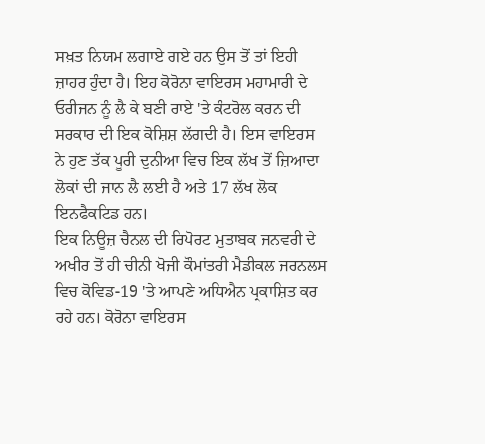ਸਖ਼ਤ ਨਿਯਮ ਲਗਾਏ ਗਏ ਹਨ ਉਸ ਤੋਂ ਤਾਂ ਇਹੀ ਜ਼ਾਹਰ ਹੁੰਦਾ ਹੈ। ਇਹ ਕੋਰੋਨਾ ਵਾਇਰਸ ਮਹਾਮਾਰੀ ਦੇ ਓਰੀਜਨ ਨੂੰ ਲੈ ਕੇ ਬਣੀ ਰਾਏ 'ਤੇ ਕੰਟਰੋਲ ਕਰਨ ਦੀ ਸਰਕਾਰ ਦੀ ਇਕ ਕੋਸ਼ਿਸ਼ ਲੱਗਦੀ ਹੈ। ਇਸ ਵਾਇਰਸ ਨੇ ਹੁਣ ਤੱਕ ਪੂਰੀ ਦੁਨੀਆ ਵਿਚ ਇਕ ਲੱਖ ਤੋਂ ਜ਼ਿਆਦਾ ਲੋਕਾਂ ਦੀ ਜਾਨ ਲੈ ਲਈ ਹੈ ਅਤੇ 17 ਲੱਖ ਲੋਕ ਇਨਫੈਕਟਿਡ ਹਨ।
ਇਕ ਨਿਊਜ਼ ਚੈਨਲ ਦੀ ਰਿਪੋਰਟ ਮੁਤਾਬਕ ਜਨਵਰੀ ਦੇ ਅਖੀਰ ਤੋਂ ਹੀ ਚੀਨੀ ਖੋਜੀ ਕੌਮਾਂਤਰੀ ਮੈਡੀਕਲ ਜਰਨਲਸ ਵਿਚ ਕੋਵਿਡ-19 'ਤੇ ਆਪਣੇ ਅਧਿਐਨ ਪ੍ਰਕਾਸ਼ਿਤ ਕਰ ਰਹੇ ਹਨ। ਕੋਰੋਨਾ ਵਾਇਰਸ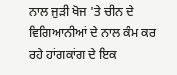ਨਾਲ ਜੁੜੀ ਖੋਜ 'ਤੇ ਚੀਨ ਦੇ ਵਿਗਿਆਨੀਆਂ ਦੇ ਨਾਲ ਕੰਮ ਕਰ ਰਹੇ ਹਾਂਗਕਾਂਗ ਦੇ ਇਕ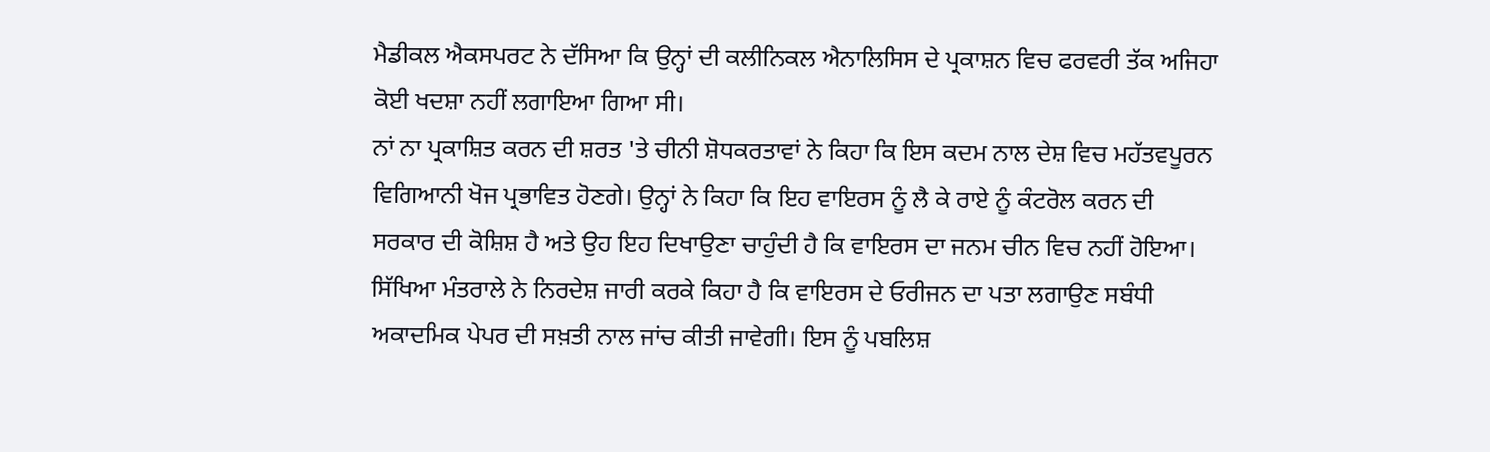ਮੈਡੀਕਲ ਐਕਸਪਰਟ ਨੇ ਦੱਸਿਆ ਕਿ ਉਨ੍ਹਾਂ ਦੀ ਕਲੀਨਿਕਲ ਐਨਾਲਿਸਿਸ ਦੇ ਪ੍ਰਕਾਸ਼ਨ ਵਿਚ ਫਰਵਰੀ ਤੱਕ ਅਜਿਹਾ ਕੋਈ ਖਦਸ਼ਾ ਨਹੀਂ ਲਗਾਇਆ ਗਿਆ ਸੀ।
ਨਾਂ ਨਾ ਪ੍ਰਕਾਸ਼ਿਤ ਕਰਨ ਦੀ ਸ਼ਰਤ 'ਤੇ ਚੀਨੀ ਸ਼ੋਧਕਰਤਾਵਾਂ ਨੇ ਕਿਹਾ ਕਿ ਇਸ ਕਦਮ ਨਾਲ ਦੇਸ਼ ਵਿਚ ਮਹੱਤਵਪੂਰਨ ਵਿਗਿਆਨੀ ਖੋਜ ਪ੍ਰਭਾਵਿਤ ਹੋਣਗੇ। ਉਨ੍ਹਾਂ ਨੇ ਕਿਹਾ ਕਿ ਇਹ ਵਾਇਰਸ ਨੂੰ ਲੈ ਕੇ ਰਾਏ ਨੂੰ ਕੰਟਰੋਲ ਕਰਨ ਦੀ ਸਰਕਾਰ ਦੀ ਕੋਸ਼ਿਸ਼ ਹੈ ਅਤੇ ਉਹ ਇਹ ਦਿਖਾਉਣਾ ਚਾਹੁੰਦੀ ਹੈ ਕਿ ਵਾਇਰਸ ਦਾ ਜਨਮ ਚੀਨ ਵਿਚ ਨਹੀਂ ਹੋਇਆ। ਸਿੱਖਿਆ ਮੰਤਰਾਲੇ ਨੇ ਨਿਰਦੇਸ਼ ਜਾਰੀ ਕਰਕੇ ਕਿਹਾ ਹੈ ਕਿ ਵਾਇਰਸ ਦੇ ਓਰੀਜਨ ਦਾ ਪਤਾ ਲਗਾਉਣ ਸਬੰਧੀ ਅਕਾਦਮਿਕ ਪੇਪਰ ਦੀ ਸਖ਼ਤੀ ਨਾਲ ਜਾਂਚ ਕੀਤੀ ਜਾਵੇਗੀ। ਇਸ ਨੂੰ ਪਬਲਿਸ਼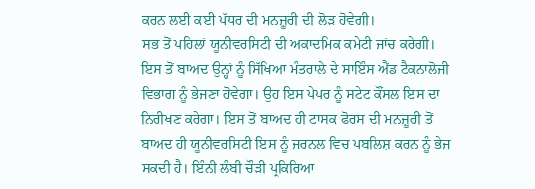ਕਰਨ ਲਈ ਕਈ ਪੱਧਰ ਦੀ ਮਨਜ਼ੂਰੀ ਦੀ ਲੋੜ ਹੋਵੇਗੀ।
ਸਭ ਤੋਂ ਪਹਿਲਾਂ ਯੂਨੀਵਰਸਿਟੀ ਦੀ ਅਕਾਦਮਿਕ ਕਮੇਟੀ ਜਾਂਚ ਕਰੇਗੀ। ਇਸ ਤੋਂ ਬਾਅਦ ਉਨ੍ਹਾਂ ਨੂੰ ਸਿੱਖਿਆ ਮੰਤਰਾਲੇ ਦੇ ਸਾਇੰਸ ਐਂਡ ਟੈਕਨਾਲੋਜੀ ਵਿਭਾਗ ਨੂੰ ਭੇਜਣਾ ਹੋਵੇਗਾ। ਉਹ ਇਸ ਪੇਪਰ ਨੂੰ ਸਟੇਟ ਕੌਂਸਲ ਇਸ ਦਾ ਨਿਰੀਖਣ ਕਰੇਗਾ। ਇਸ ਤੋਂ ਬਾਅਦ ਹੀ ਟਾਸਕ ਫੋਰਸ ਦੀ ਮਨਜ਼ੂਰੀ ਤੋਂ ਬਾਅਦ ਹੀ ਯੂਨੀਵਰਸਿਟੀ ਇਸ ਨੂੰ ਜਰਨਲ ਵਿਚ ਪਬਲਿਸ਼ ਕਰਨ ਨੂੰ ਭੇਜ ਸਕਦੀ ਹੈ। ਇੰਨੀ ਲੰਬੀ ਚੌੜੀ ਪ੍ਰਕਿਰਿਆ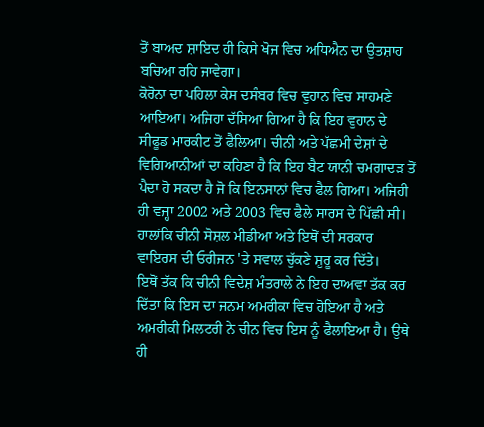ਤੋਂ ਬਾਅਦ ਸ਼ਾਇਦ ਹੀ ਕਿਸੇ ਖੋਜ ਵਿਚ ਅਧਿਐਨ ਦਾ ਉਤਸ਼ਾਹ ਬਚਿਆ ਰਹਿ ਜਾਵੇਗਾ।
ਕੋਰੋਨਾ ਦਾ ਪਹਿਲਾ ਕੇਸ ਦਸੰਬਰ ਵਿਚ ਵੁਹਾਨ ਵਿਚ ਸਾਹਮਣੇ ਆਇਆ। ਅਜਿਹਾ ਦੱਸਿਆ ਗਿਆ ਹੈ ਕਿ ਇਹ ਵੁਹਾਨ ਦੇ ਸੀਫੂਡ ਮਾਰਕੀਟ ਤੋਂ ਫੈਲਿਆ। ਚੀਨੀ ਅਤੇ ਪੱਛਮੀ ਦੇਸ਼ਾਂ ਦੇ ਵਿਗਿਆਨੀਆਂ ਦਾ ਕਹਿਣਾ ਹੈ ਕਿ ਇਹ ਬੈਟ ਯਾਨੀ ਚਮਗਾਦੜ ਤੋਂ ਪੈਦਾ ਹੋ ਸਕਦਾ ਹੈ ਜੋ ਕਿ ਇਨਸਾਨਾਂ ਵਿਚ ਫੈਲ ਗਿਆ। ਅਜਿਹੀ ਹੀ ਵਜ੍ਹਾ 2002 ਅਤੇ 2003 ਵਿਚ ਫੈਲੇ ਸਾਰਸ ਦੇ ਪਿੱਛੀ ਸੀ। ਹਾਲਾਂਕਿ ਚੀਨੀ ਸੋਸ਼ਲ ਮੀਡੀਆ ਅਤੇ ਇਥੋਂ ਦੀ ਸਰਕਾਰ ਵਾਇਰਸ ਦੀ ਓਰੀਜਨ 'ਤੇ ਸਵਾਲ ਚੁੱਕਣੇ ਸ਼ੁਰੂ ਕਰ ਦਿੱਤੇ।
ਇਥੋਂ ਤੱਕ ਕਿ ਚੀਨੀ ਵਿਦੇਸ਼ ਮੰਤਰਾਲੇ ਨੇ ਇਹ ਦਾਅਵਾ ਤੱਕ ਕਰ ਦਿੱਤਾ ਕਿ ਇਸ ਦਾ ਜਨਮ ਅਮਰੀਕਾ ਵਿਚ ਹੋਇਆ ਹੈ ਅਤੇ ਅਮਰੀਕੀ ਮਿਲਟਰੀ ਨੇ ਚੀਨ ਵਿਚ ਇਸ ਨੂੰ ਫੈਲਾਇਆ ਹੈ। ਉਥੇ ਹੀ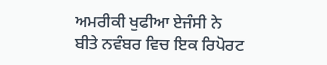ਅਮਰੀਕੀ ਖੁਫੀਆ ਏਜੰਸੀ ਨੇ ਬੀਤੇ ਨਵੰਬਰ ਵਿਚ ਇਕ ਰਿਪੋਰਟ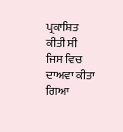ਪ੍ਰਕਾਸ਼ਿਤ ਕੀਤੀ ਸੀ ਜਿਸ ਵਿਚ ਦਾਅਵਾ ਕੀਤਾ ਗਿਆ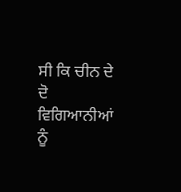ਸੀ ਕਿ ਚੀਨ ਦੇ ਦੋ ਵਿਗਿਆਨੀਆਂ ਨੂੰ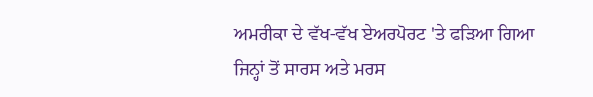ਅਮਰੀਕਾ ਦੇ ਵੱਖ-ਵੱਖ ਏਅਰਪੋਰਟ 'ਤੇ ਫੜਿਆ ਗਿਆ ਜਿਨ੍ਹਾਂ ਤੋਂ ਸਾਰਸ ਅਤੇ ਮਰਸ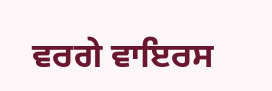ਵਰਗੇ ਵਾਇਰਸ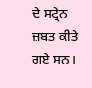ਦੇ ਸਟ੍ਰੇਨ ਜ਼ਬਤ ਕੀਤੇ ਗਏ ਸਨ।